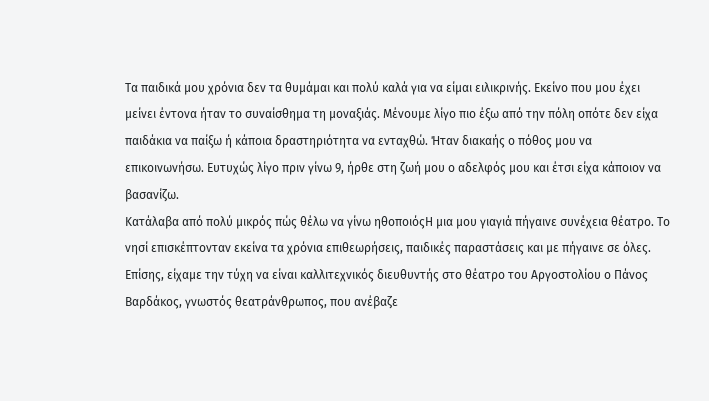Τα παιδικά μου χρόνια δεν τα θυμάμαι και πολύ καλά για να είμαι ειλικρινής. Εκείνο που μου έχει μείνει έντονα ήταν το συναίσθημα τη μοναξιάς. Μένουμε λίγο πιο έξω από την πόλη οπότε δεν είχα παιδάκια να παίξω ή κάποια δραστηριότητα να ενταχθώ. Ήταν διακαής ο πόθος μου να επικοινωνήσω. Ευτυχώς λίγο πριν γίνω 9, ήρθε στη ζωή μου ο αδελφός μου και έτσι είχα κάποιον να βασανίζω.
Κατάλαβα από πολύ μικρός πώς θέλω να γίνω ηθοποιόςΗ μια μου γιαγιά πήγαινε συνέχεια θέατρο. Το νησί επισκέπτονταν εκείνα τα χρόνια επιθεωρήσεις, παιδικές παραστάσεις και με πήγαινε σε όλες. Επίσης, είχαμε την τύχη να είναι καλλιτεχνικός διευθυντής στο θέατρο του Αργοστολίου ο Πάνος Βαρδάκος, γνωστός θεατράνθρωπος, που ανέβαζε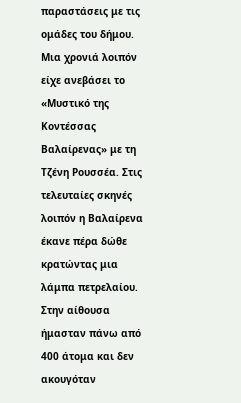παραστάσεις με τις ομάδες του δήμου. Μια χρονιά λοιπόν είχε ανεβάσει το «Μυστικό της Κοντέσσας Βαλαίρενας» με τη Τζένη Ρουσσέα. Στις τελευταίες σκηνές λοιπόν η Βαλαίρενα έκανε πέρα δώθε κρατώντας μια λάμπα πετρελαίου. Στην αίθουσα ήμασταν πάνω από 400 άτομα και δεν ακουγόταν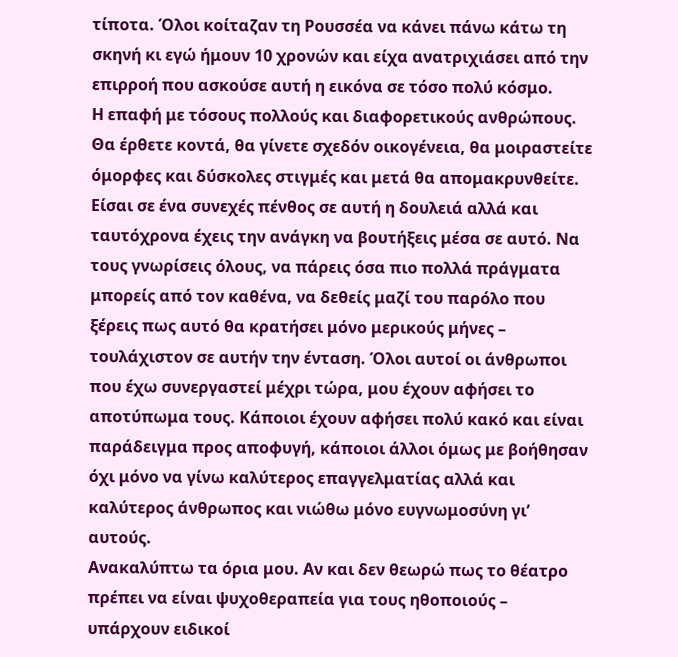τίποτα. Όλοι κοίταζαν τη Ρουσσέα να κάνει πάνω κάτω τη σκηνή κι εγώ ήμουν 10 χρονών και είχα ανατριχιάσει από την επιρροή που ασκούσε αυτή η εικόνα σε τόσο πολύ κόσμο.
Η επαφή με τόσους πολλούς και διαφορετικούς ανθρώπους. Θα έρθετε κοντά, θα γίνετε σχεδόν οικογένεια, θα μοιραστείτε όμορφες και δύσκολες στιγμές και μετά θα απομακρυνθείτε. Είσαι σε ένα συνεχές πένθος σε αυτή η δουλειά αλλά και ταυτόχρονα έχεις την ανάγκη να βουτήξεις μέσα σε αυτό. Να τους γνωρίσεις όλους, να πάρεις όσα πιο πολλά πράγματα μπορείς από τον καθένα, να δεθείς μαζί του παρόλο που ξέρεις πως αυτό θα κρατήσει μόνο μερικούς μήνες – τουλάχιστον σε αυτήν την ένταση. Όλοι αυτοί οι άνθρωποι που έχω συνεργαστεί μέχρι τώρα, μου έχουν αφήσει το αποτύπωμα τους. Κάποιοι έχουν αφήσει πολύ κακό και είναι παράδειγμα προς αποφυγή, κάποιοι άλλοι όμως με βοήθησαν όχι μόνο να γίνω καλύτερος επαγγελματίας αλλά και καλύτερος άνθρωπος και νιώθω μόνο ευγνωμοσύνη γι’ αυτούς.
Ανακαλύπτω τα όρια μου. Αν και δεν θεωρώ πως το θέατρο πρέπει να είναι ψυχοθεραπεία για τους ηθοποιούς – υπάρχουν ειδικοί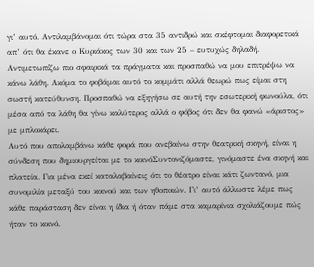γι’ αυτό. Αντιλαμβάνομαι ότι τώρα στα 35 αντιδρώ και σκέφτομαι διαφορετικά απ’ ότι θα έκανε ο Κυριάκος των 30 και των 25 – ευτυχώς δηλαδή. Αντιμετωπίζω πιο σφαιρικά τα πράγματα και προσπαθώ να μου επιτρέψω να κάνω λάθη. Ακόμα το φοβάμαι αυτό το κομμάτι αλλά θεωρώ πως είμαι στη σωστή κατεύθυνση. Προσπαθώ να εξηγήσω σε αυτή την εσωτερική φωνούλα, ότι μέσα από τα λάθη θα γίνω καλύτερος αλλά ο φόβος ότι δεν θα φανώ «άριστος» με μπλοκάρει.
Αυτό που απολαμβάνω κάθε φορά που ανεβαίνω στην θεατρική σκηνή, είναι η σύνδεση που δημιουργείται με το κοινόΣυντονιζόμαστε, γινόμαστε ένα σκηνή και πλατεία. Για μένα εκεί καταλαβαίνεις ότι το θέατρο είναι κάτι ζωντανό, μια συνομιλία μεταξύ του κοινού και των ηθοποιών. Γι’ αυτό άλλωστε λέμε πως κάθε παράσταση δεν είναι η ίδια ή όταν πάμε στα καμαρίνια σχολιάζουμε πώς ήταν το κοινό.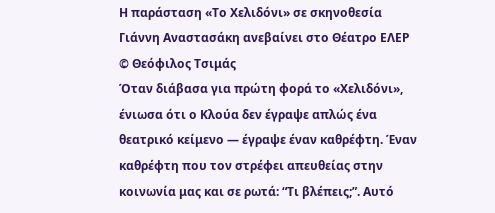Η παράσταση «Το Χελιδόνι» σε σκηνοθεσία Γιάννη Αναστασάκη ανεβαίνει στο Θέατρο ΕΛΕΡ © Θεόφιλος Τσιμάς
Όταν διάβασα για πρώτη φορά το «Χελιδόνι», ένιωσα ότι ο Κλούα δεν έγραψε απλώς ένα θεατρικό κείμενο — έγραψε έναν καθρέφτη. Έναν καθρέφτη που τον στρέφει απευθείας στην κοινωνία μας και σε ρωτά: “Τι βλέπεις;”. Αυτό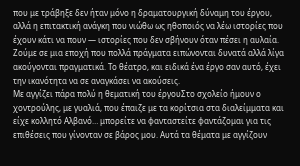που με τράβηξε δεν ήταν μόνο η δραματουργική δύναμη του έργου, αλλά η επιτακτική ανάγκη που νιώθω ως ηθοποιός να λέω ιστορίες που έχουν κάτι να πουν — ιστορίες που δεν σβήνουν όταν πέσει η αυλαία. Ζούμε σε μια εποχή που πολλά πράγματα ειπώνονται δυνατά αλλά λίγα ακούγονται πραγματικά. Το θέατρο, και ειδικά ένα έργο σαν αυτό, έχει την ικανότητα να σε αναγκάσει να ακούσεις.
Με αγγίζει πάρα πολύ η θεματική του έργουΣτο σχολείο ήμουν ο χοντρούλης, με γυαλιά, που έπαιζε με τα κορίτσια στα διαλείμματα και είχε κολλητό Αλβανό… μπορείτε να φανταστείτε φαντάζομαι για τις επιθέσεις που γίνονταν σε βάρος μου. Αυτά τα θέματα με αγγίζουν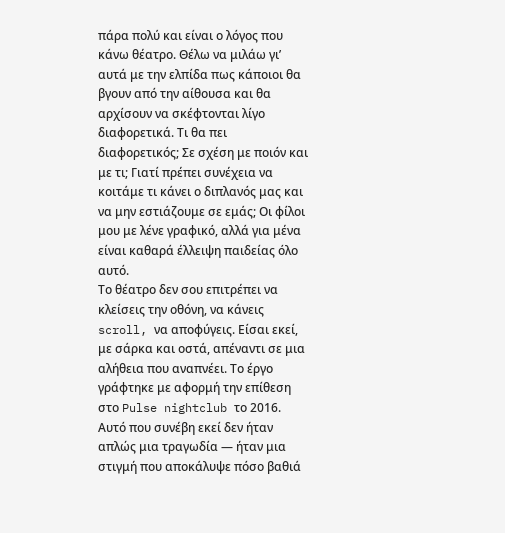πάρα πολύ και είναι ο λόγος που κάνω θέατρο. Θέλω να μιλάω γι’ αυτά με την ελπίδα πως κάποιοι θα βγουν από την αίθουσα και θα αρχίσουν να σκέφτονται λίγο διαφορετικά. Τι θα πει διαφορετικός; Σε σχέση με ποιόν και με τι; Γιατί πρέπει συνέχεια να κοιτάμε τι κάνει ο διπλανός μας και να μην εστιάζουμε σε εμάς; Οι φίλοι μου με λένε γραφικό, αλλά για μένα είναι καθαρά έλλειψη παιδείας όλο αυτό.
Το θέατρο δεν σου επιτρέπει να κλείσεις την οθόνη, να κάνεις scroll, να αποφύγεις. Είσαι εκεί, με σάρκα και οστά, απέναντι σε μια αλήθεια που αναπνέει. Το έργο γράφτηκε με αφορμή την επίθεση στο Pulse nightclub το 2016. Αυτό που συνέβη εκεί δεν ήταν απλώς μια τραγωδία — ήταν μια στιγμή που αποκάλυψε πόσο βαθιά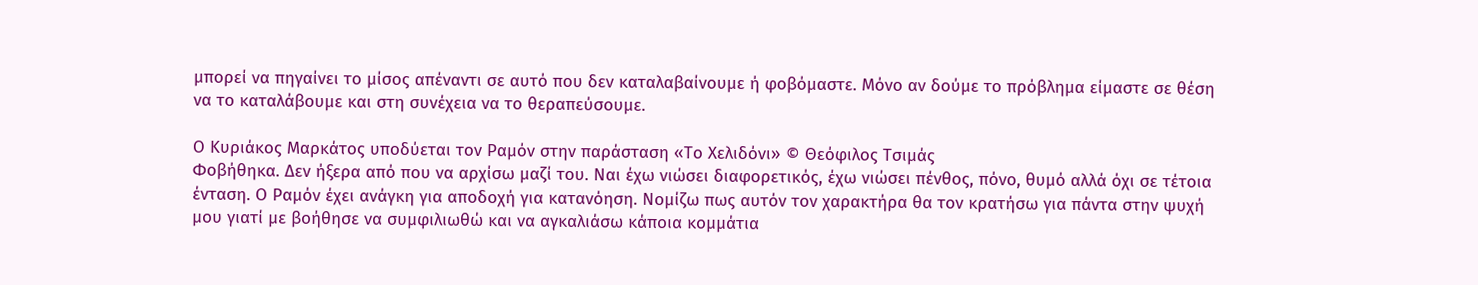μπορεί να πηγαίνει το μίσος απέναντι σε αυτό που δεν καταλαβαίνουμε ή φοβόμαστε. Μόνο αν δούμε το πρόβλημα είμαστε σε θέση να το καταλάβουμε και στη συνέχεια να το θεραπεύσουμε.

Ο Κυριάκος Μαρκάτος υποδύεται τον Ραμόν στην παράσταση «Το Χελιδόνι» © Θεόφιλος Τσιμάς
Φοβήθηκα. Δεν ήξερα από που να αρχίσω μαζί του. Ναι έχω νιώσει διαφορετικός, έχω νιώσει πένθος, πόνο, θυμό αλλά όχι σε τέτοια ένταση. Ο Ραμόν έχει ανάγκη για αποδοχή για κατανόηση. Νομίζω πως αυτόν τον χαρακτήρα θα τον κρατήσω για πάντα στην ψυχή μου γιατί με βοήθησε να συμφιλιωθώ και να αγκαλιάσω κάποια κομμάτια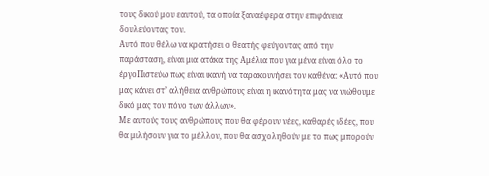τους δικού μου εαυτού, τα οποία ξαναέφερα στην επιφάνεια δουλεύοντας τον.
Αυτό που θέλω να κρατήσει ο θεατής φεύγοντας από την παράσταση, είναι μια ατάκα της Αμέλια που για μένα είναι όλο το έργοΠιστεύω πως είναι ικανή να ταρακουνήσει τον καθένα: «Αυτό που μας κάνει στ’ αλήθεια ανθρώπους είναι η ικανότητα μας να νιώθουμε δικό μας τον πόνο των άλλων».
Με αυτούς τους ανθρώπους που θα φέρουν νέες, καθαρές ιδέες, που θα μιλήσουν για το μέλλον, που θα ασχοληθούν με το πως μπορούν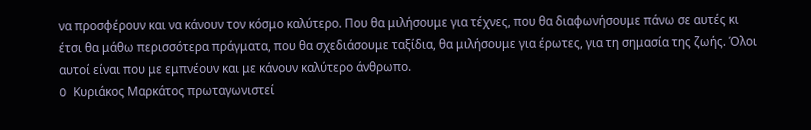να προσφέρουν και να κάνουν τον κόσμο καλύτερο. Που θα μιλήσουμε για τέχνες, που θα διαφωνήσουμε πάνω σε αυτές κι έτσι θα μάθω περισσότερα πράγματα, που θα σχεδιάσουμε ταξίδια, θα μιλήσουμε για έρωτες, για τη σημασία της ζωής. Όλοι αυτοί είναι που με εμπνέουν και με κάνουν καλύτερο άνθρωπο.
O Κυριάκος Μαρκάτος πρωταγωνιστεί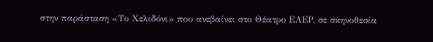στην παράσταση «Το Χελιδόνι» που ανεβαίνει στο Θέατρο ΕΛΕΡ, σε σκηνοθεσία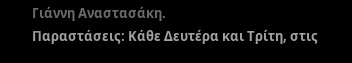Γιάννη Αναστασάκη.
Παραστάσεις: Κάθε Δευτέρα και Τρίτη, στις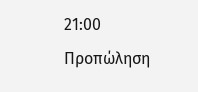21:00
Προπώληση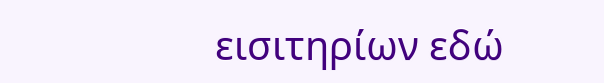εισιτηρίων εδώ